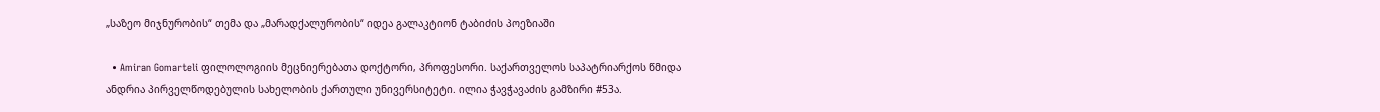„საზეო მიჯნურობის“ თემა და „მარადქალურობის“ იდეა გალაკტიონ ტაბიძის პოეზიაში

  • Amiran Gomarteli ფილოლოგიის მეცნიერებათა დოქტორი, პროფესორი. საქართველოს საპატრიარქოს წმიდა ანდრია პირველწოდებულის სახელობის ქართული უნივერსიტეტი. ილია ჭავჭავაძის გამზირი #53ა.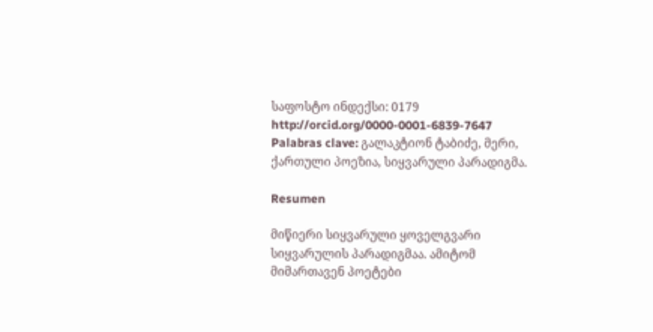საფოსტო ინდექსი: 0179 http://orcid.org/0000-0001-6839-7647
Palabras clave: გალაკტიონ ტაბიძე, მერი, ქართული პოეზია, სიყვარული პარადიგმა.

Resumen

მიწიერი სიყვარული ყოველგვარი სიყვარულის პარადიგმაა. ამიტომ მიმართავენ პოეტები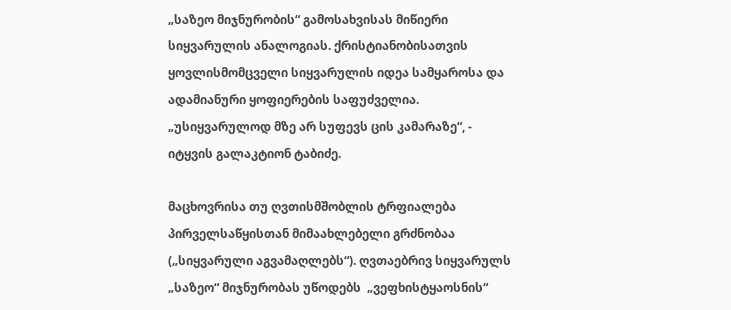„საზეო მიჯნურობის“ გამოსახვისას მიწიერი სიყვარულის ანალოგიას. ქრისტიანობისათვის ყოვლისმომცველი სიყვარულის იდეა სამყაროსა და ადამიანური ყოფიერების საფუძველია. „უსიყვარულოდ მზე არ სუფევს ცის კამარაზე“, - იტყვის გალაკტიონ ტაბიძე.

მაცხოვრისა თუ ღვთისმშობლის ტრფიალება პირველსაწყისთან მიმაახლებელი გრძნობაა („სიყვარული აგვამაღლებს“). ღვთაებრივ სიყვარულს „საზეო“ მიჯნურობას უწოდებს  „ვეფხისტყაოსნის“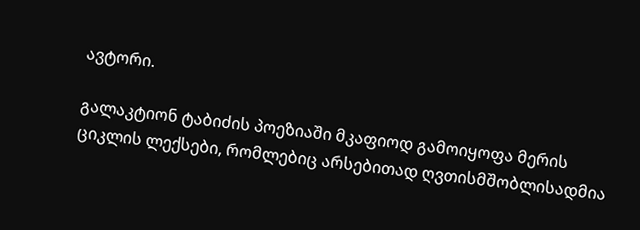ავტორი.

გალაკტიონ ტაბიძის პოეზიაში მკაფიოდ გამოიყოფა მერის ციკლის ლექსები, რომლებიც არსებითად ღვთისმშობლისადმია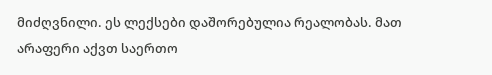მიძღვნილი. ეს ლექსები დაშორებულია რეალობას. მათ არაფერი აქვთ საერთო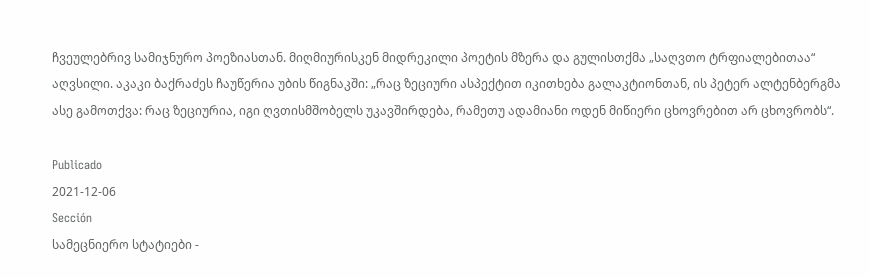ჩვეულებრივ სამიჯნურო პოეზიასთან. მიღმიურისკენ მიდრეკილი პოეტის მზერა და გულისთქმა „საღვთო ტრფიალებითაა“ აღვსილი. აკაკი ბაქრაძეს ჩაუწერია უბის წიგნაკში: „რაც ზეციური ასპექტით იკითხება გალაკტიონთან, ის პეტერ ალტენბერგმა ასე გამოთქვა: რაც ზეციურია, იგი ღვთისმშობელს უკავშირდება, რამეთუ ადამიანი ოდენ მიწიერი ცხოვრებით არ ცხოვრობს“.

Publicado
2021-12-06
Sección
სამეცნიერო სტატიები -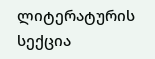ლიტერატურის სექცია